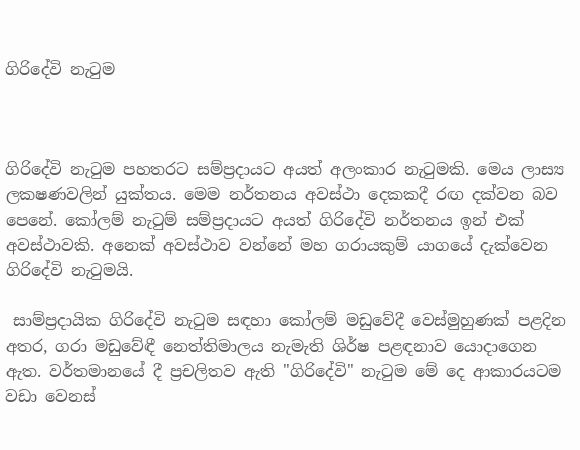ගිරිදේවි නැටුම



ගිරිදේවි නැටුම පහතරට සම්ප්‍රදායට අයත් අලංකාර නැටුමකි. මෙය ලාස්‍ය ලකෂණවලින් යුක්‌තය. මෙම නර්තනය අවස්‌ථා දෙකකදී රඟ දක්‌වන බව පෙනේ. කෝලම් නැටුම් සම්ප්‍රදායට අයත් ගිරිදේවි නර්තනය ඉන් එක්‌ අවස්‌ථාවකි. අනෙක්‌ අවස්‌ථාව වන්නේ මහ ගරායකුම් යාගයේ දැක්‌වෙන ගිරිදේවි නැටුමයි.

 සාම්ප්‍රදායික ගිරිදේවි නැටුම සඳහා කෝලම් මඩුවේදී වෙස්‌මුහුණක්‌ පළදින අතර, ගරා මඩුවේඳී නෙත්තිමාලය නැමැති ශිර්ෂ පළඳනාව යොදාගෙන ඇත. වර්තමානයේ දී ප්‍රචලිතව ඇති "ගිරිදේවි" නැටුම මේ දෙ ආකාරයටම වඩා වෙනස්‌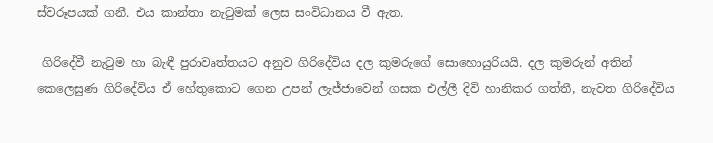ස්‌වරූපයක්‌ ගනී. එය කාන්තා නැටුමක්‌ ලෙස සංවිධානය වී ඇත.

 ගිරිදේවී නැටුම හා බැඳී පුරාවෘත්තයට අනුව ගිරිදේවිය දල කුමරුගේ සොහොයුරියයි. දල කුමරුන් අතින් කෙලෙසුණ ගිරිදේවිය ඒ හේතුකොට ගෙන උපන් ලැජ්ජාවෙන් ගසක එල්ලී දිවි හානිකර ගත්තී, නැවත ගිරිදේවිය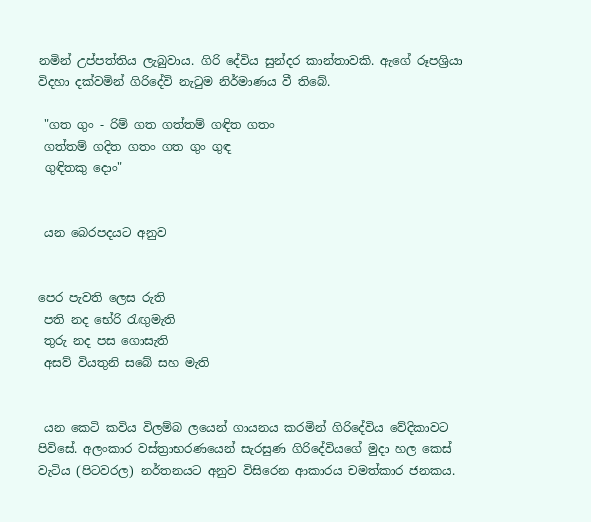නමින් උප්පත්තිය ලැබුවාය. ගිරි දේවිය සුන්දර කාන්තාවකි. ඇගේ රූපශ්‍රියා විදහා දක්‌වමින් ගිරිදේවි නැටුම නිර්මාණය වී තිබේ.

 "ගත ගුං - රිම් ගත ගත්තම් ගඳිත ගතං
 ගත්තම් ගදිත ගතං ගත ගුං ගුඳ
 ගුඳිතකු දොං"


 යන බෙරපදයට අනුව


පෙර පැවති ලෙස රුති
 පති නද භේරි රැඟුමැති
 තුරු නද පස ගොසැති
 අසව් වියතුනි සබේ සහ මැති


 යන කෙටි කවිය විලම්බ ලයෙන් ගායනය කරමින් ගිරිදේවිය වේදිකාවට පිවිසේ. අලංකාර වස්‌ත්‍රාභරණයෙන් සැරසුණ ගිරිදේවියගේ මුදා හල කෙස්‌ වැටිය (පිටවරල) නර්තනයට අනුව විසිරෙන ආකාරය චමත්කාර ජනකය.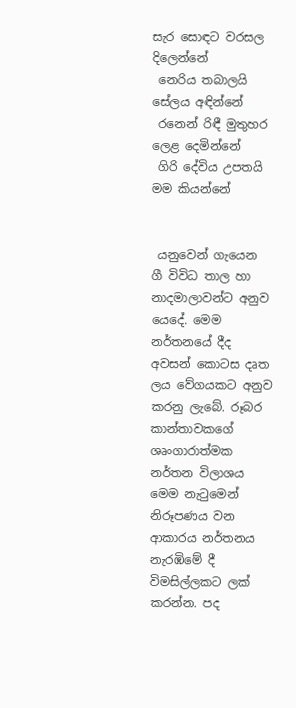සැර සොඳට වරසල දිලෙන්නේ
 නෙරිය තබාලයි සේලය අඳින්නේ
 රනෙන් රිඳී මුතුහර ලෙළ දෙමින්නේ
 ගිරි දේවිය උපතයි මම කියන්නේ


 යනුවෙන් ගැයෙන ගී විවිධ තාල හා නාදමාලාවන්ට අනුව යෙදේ. මෙම නර්තනයේ දීද අවසන් කොටස දෘත ලය වේගයකට අනුව කරනු ලැබේ. රූබර කාන්තාවකගේ ශෘංගාරාත්මක නර්තන විලාශය මෙම නැටුමෙන් නිරූපණය වන ආකාරය නර්තනය නැරඹිමේ දී විමසිල්ලකට ලක්‌ කරන්න. පද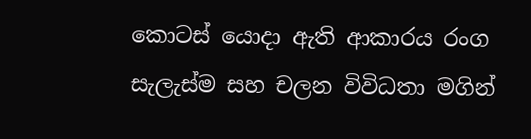කොටස්‌ යොදා ඇති ආකාරය රංග සැලැස්‌ම සහ චලන විවිධතා මගින්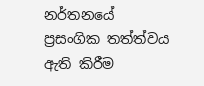නර්තනයේ ප්‍රසංගික තත්ත්වය ඇති කිරීම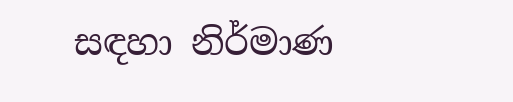සඳහා නිර්මාණ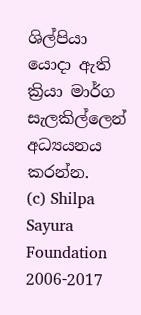ශිල්පියා යොදා ඇති ක්‍රියා මාර්ග සැලකිල්ලෙන් අධ්‍යයනය කරන්න.
(c) Shilpa Sayura Foundation 2006-2017